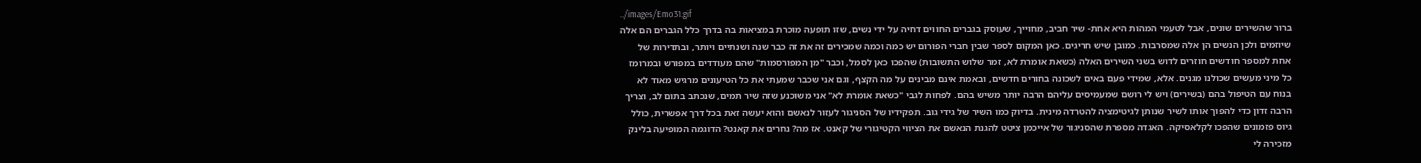../images/Emo31.gif
ברור שהשירים שונים, אבל לטעמי המהות היא אחת- שיר חביב, מחוייך, שעוסק בגברים החווים דחיה על ידי נשים, שזו תופעה מוכרת במציאות בה בדרך כלל הגברים הם אלה שיוזמים ולכן הנשים הן אלה שמסרבות. כמובן שיש חריגים. כאן המקום לספר שבין חברי הפורום יש כמה וכמה שמכירים זה את זה כבר שנה ושנתיים ויותר, ובתדירות של אחת למספר חודשים חוזרים לדוש בשני השירים האלה (כשאת אומרת לא, זמר שלוש התשובות) שהפכו כאן לסמל, וכבר "מן המפורסמות" שהם מעודדים במפורש ובמרומז כל מיני מעשים שכולנו מגנים. אלא, שמידי פעם באים לשכונה בחורים חדשים, ובאמת אינם מבינים על מה הקצף, וגם אני שכבר שמעתי את כל הטיעונים מרגיש מאוד לא בנוח עם הטיפול בהם (בשירים) ויש לי רושם שמעמיסים עליהם הרבה יותר משיש בהם. לפחות לגבי "כשאת אומרת לא" אני משוכנע שזה שיר תמים, שנכתב בתום לב, וצריך הרבה זדון כדי להפוך אותו לשיר שנותן לגיטימציה להטרדה מינית. בדיוק כמו השיר של גידי גוב. תפקידיו של הסניגור לעזור לנאשם והוא יעשה זאת בכל דרך אפשרית, כולל גיוס פזמונים שהפכו לקלאסיקה. האגדה מספרת שהסניגור של אייכמן ציטט להגנת הנאשם את הציווי הקטיגורי של קאנט. אז מה? נחרים את קאנט? הדוגמה המופיעה בלינק מזכירה לי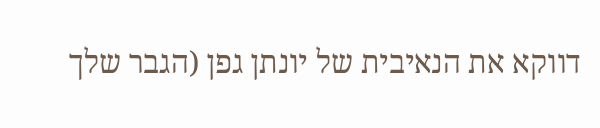דווקא את הנאיבית של יונתן גפן (הגבר שלך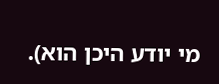מי יודע היכן הוא).